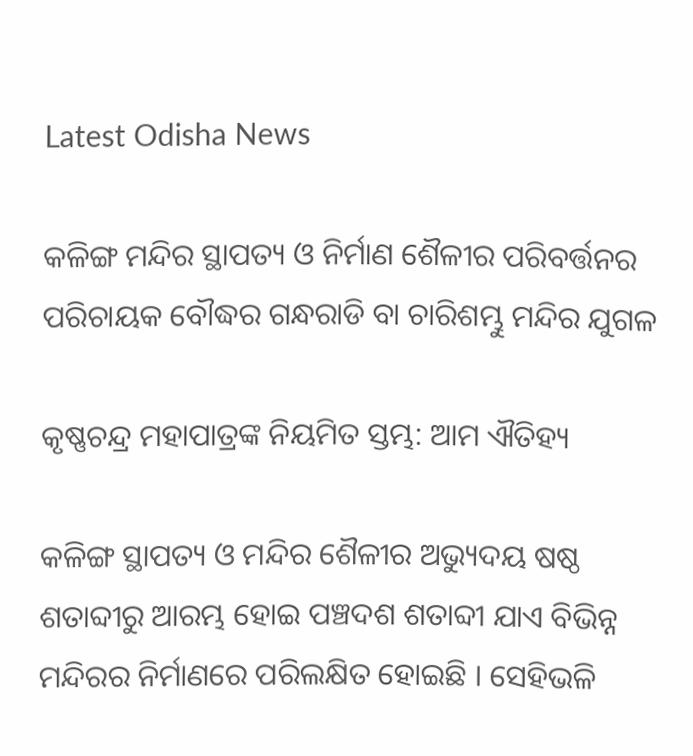Latest Odisha News

କଳିଙ୍ଗ ମନ୍ଦିର ସ୍ଥାପତ୍ୟ ଓ ନିର୍ମାଣ ଶୈଳୀର ପରିବର୍ତ୍ତନର ପରିଚାୟକ ବୌଦ୍ଧର ଗନ୍ଧରାଡି ବା ଚାରିଶମ୍ଭୁ ମନ୍ଦିର ଯୁଗଳ

କୃଷ୍ଣଚନ୍ଦ୍ର ମହାପାତ୍ରଙ୍କ ନିୟମିତ ସ୍ତମ୍ଭ: ଆମ ଐତିହ୍ୟ

କଳିଙ୍ଗ ସ୍ଥାପତ୍ୟ ଓ ମନ୍ଦିର ଶୈଳୀର ଅଭ୍ୟୁଦୟ ଷଷ୍ଠ ଶତାବ୍ଦୀରୁ ଆରମ୍ଭ ହୋଇ ପଞ୍ଚଦଶ ଶତାବ୍ଦୀ ଯାଏ ବିଭିନ୍ନ ମନ୍ଦିରର ନିର୍ମାଣରେ ପରିଲକ୍ଷିତ ହୋଇଛି । ସେହିଭଳି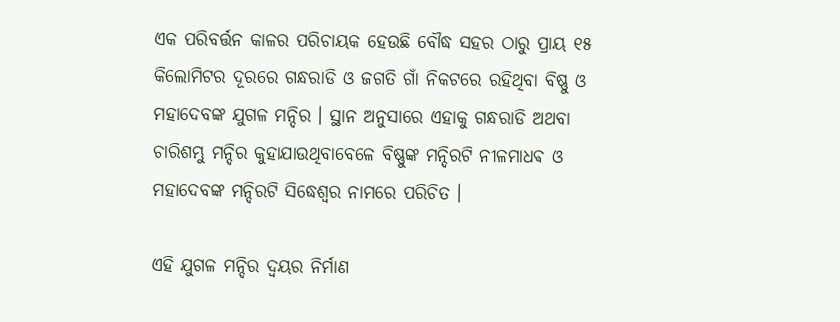ଏକ ପରିବର୍ତ୍ତନ କାଳର ପରିଚାୟକ ହେଉଛି ବୌଦ୍ଧ ସହର ଠାରୁ ପ୍ରାୟ ୧୫ କିଲୋମିଟର ଦୂରରେ ଗନ୍ଧରାଡି ଓ ଜଗତି ଗାଁ ନିକଟରେ ରହିଥିବା ବିଷ୍ଣୁ ଓ ମହାଦେବଙ୍କ ଯୁଗଳ ମନ୍ଦିର । ସ୍ଥାନ ଅନୁସାରେ ଏହାକୁ ଗନ୍ଧରାଡି ଅଥବା ଚାରିଶମ୍ଭୁ ମନ୍ଦିର କୁହାଯାଉଥିବାବେଳେ ବିଷ୍ଣୁଙ୍କ ମନ୍ଦିରଟି ନୀଳମାଧଵ ଓ ମହାଦେବଙ୍କ ମନ୍ଦିରଟି ସିଦ୍ଧେଶ୍ୱର ନାମରେ ପରିଚିତ ।

ଏହି ଯୁଗଳ ମନ୍ଦିର ଦ୍ଵୟର ନିର୍ମାଣ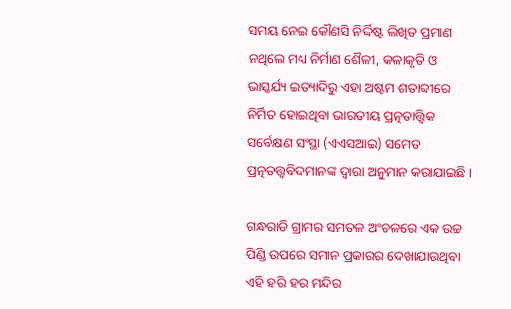ସମୟ ନେଇ କୌଣସି ନିର୍ଦ୍ଦିଷ୍ଟ ଲିଖିତ ପ୍ରମାଣ ନଥିଲେ ମଧ୍ୟ ନିର୍ମାଣ ଶୈଳୀ, କଳାକୃତି ଓ ଭାସ୍କର୍ଯ୍ୟ ଇତ୍ୟାଦିରୁ ଏହା ଅଷ୍ଟମ ଶତାବ୍ଦୀରେ ନିର୍ମିତ ହୋଇଥିବା ଭାରତୀୟ ପ୍ରତ୍ନତାତ୍ତ୍ୱିକ ସର୍ବେକ୍ଷଣ ସଂସ୍ଥା (ଏଏସଆଇ) ସମେତ ପ୍ରତ୍ନତତ୍ତ୍ଵବିଦମାନଙ୍କ ଦ୍ୱାରା ଅନୁମାନ କରାଯାଇଛି ।

ଗନ୍ଧରାଡି ଗ୍ରାମର ସମତଳ ଅଂଚଳରେ ଏକ ଉଚ୍ଚ ପିଣ୍ଡି ଉପରେ ସମାନ ପ୍ରକାରର ଦେଖାଯାଉଥିବା ଏହି ହରି ହର ମନ୍ଦିର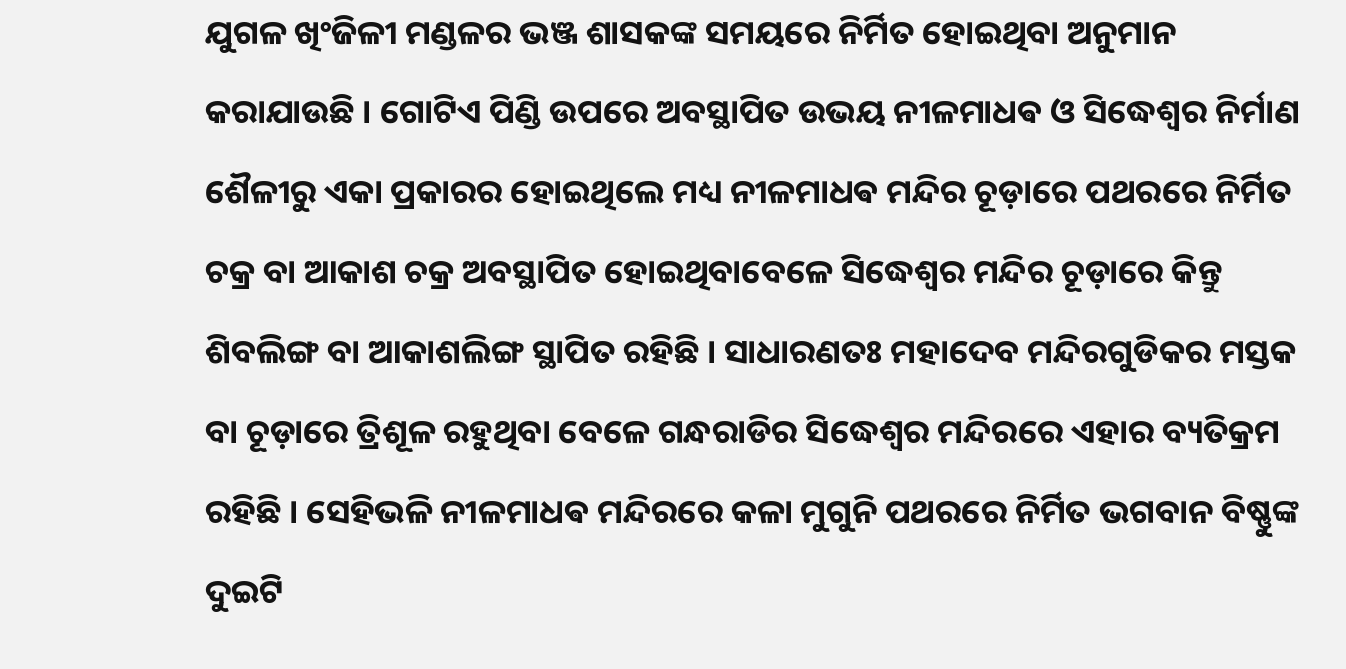ଯୁଗଳ ଖିଂଜିଳୀ ମଣ୍ଡଳର ଭଞ୍ଜ ଶାସକଙ୍କ ସମୟରେ ନିର୍ମିତ ହୋଇଥିବା ଅନୁମାନ କରାଯାଉଛି । ଗୋଟିଏ ପିଣ୍ଡି ଉପରେ ଅବସ୍ଥାପିତ ଉଭୟ ନୀଳମାଧଵ ଓ ସିଦ୍ଧେଶ୍ୱର ନିର୍ମାଣ ଶୈଳୀରୁ ଏକା ପ୍ରକାରର ହୋଇଥିଲେ ମଧ୍ୟ ନୀଳମାଧଵ ମନ୍ଦିର ଚୂଡ଼ାରେ ପଥରରେ ନିର୍ମିତ ଚକ୍ର ବା ଆକାଶ ଚକ୍ର ଅବସ୍ଥାପିତ ହୋଇଥିବାବେଳେ ସିଦ୍ଧେଶ୍ୱର ମନ୍ଦିର ଚୂଡ଼ାରେ କିନ୍ତୁ ଶିବଲିଙ୍ଗ ବା ଆକାଶଲିଙ୍ଗ ସ୍ଥାପିତ ରହିଛି । ସାଧାରଣତଃ ମହାଦେବ ମନ୍ଦିରଗୁଡିକର ମସ୍ତକ ବା ଚୂଡ଼ାରେ ତ୍ରିଶୂଳ ରହୁଥିବା ବେଳେ ଗନ୍ଧରାଡିର ସିଦ୍ଧେଶ୍ୱର ମନ୍ଦିରରେ ଏହାର ବ୍ୟତିକ୍ରମ ରହିଛି । ସେହିଭଳି ନୀଳମାଧଵ ମନ୍ଦିରରେ କଳା ମୁଗୁନି ପଥରରେ ନିର୍ମିତ ଭଗବାନ ବିଷ୍ଣୁଙ୍କ ଦୁଇଟି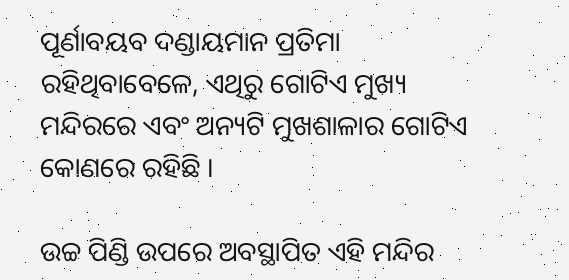ପୂର୍ଣାବୟବ ଦଣ୍ଡାୟମାନ ପ୍ରତିମା ରହିଥିବାବେଳେ, ଏଥିରୁ ଗୋଟିଏ ମୁଖ୍ୟ ମନ୍ଦିରରେ ଏବଂ ଅନ୍ୟଟି ମୁଖଶାଳାର ଗୋଟିଏ କୋଣରେ ରହିଛି ।

ଉଚ୍ଚ ପିଣ୍ଡି ଉପରେ ଅବସ୍ଥାପିତ ଏହି ମନ୍ଦିର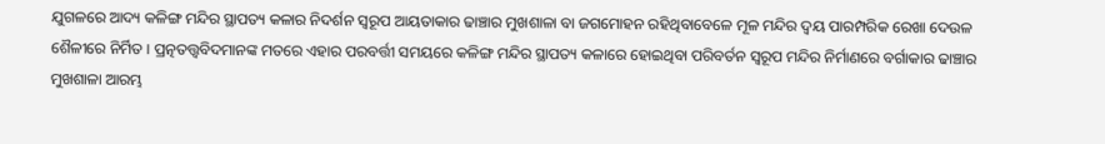ଯୁଗଳରେ ଆଦ୍ୟ କଳିଙ୍ଗ ମନ୍ଦିର ସ୍ଥାପତ୍ୟ କଳାର ନିଦର୍ଶନ ସ୍ୱରୂପ ଆୟତାକାର ଢାଞ୍ଚାର ମୁଖଶାଳା ବା ଜଗମୋହନ ରହିଥିବାବେଳେ ମୂଳ ମନ୍ଦିର ଦ୍ବୟ ପାରମ୍ପରିକ ରେଖା ଦେଉଳ ଶୈଳୀରେ ନିର୍ମିତ । ପ୍ରତ୍ନତତ୍ତ୍ଵବିଦମାନଙ୍କ ମତରେ ଏହାର ପରବର୍ତ୍ତୀ ସମୟରେ କଳିଙ୍ଗ ମନ୍ଦିର ସ୍ଥାପତ୍ୟ କଳାରେ ହୋଇଥିବା ପରିବର୍ତନ ସ୍ୱରୂପ ମନ୍ଦିର ନିର୍ମାଣରେ ବର୍ଗାକାର ଢାଞ୍ଚାର ମୁଖଶାଳା ଆରମ୍ଭ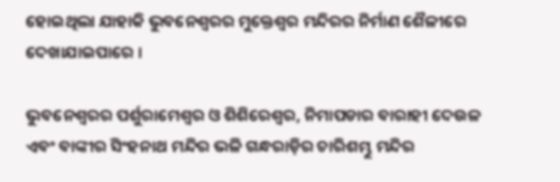ହୋଇଥିଲା ଯାହାକି ଭୁବନେଶ୍ୱରର ମୁକ୍ତେଶ୍ଵର ମନ୍ଦିରର ନିର୍ମାଣ ଶୈଳୀରେ ଦେଖାଯାଇପାରେ ।

ଭୁବନେଶ୍ୱରର ପର୍ଶୁରାମେଶ୍ୱର ଓ ଶିଶିରେଶ୍ଵର, ନିମାପଡାର ବାରାହୀ ଦେଉଳ ଏବଂ ବାଙ୍କୀର ସିଂହନାଥ ମନ୍ଦିର ଭଳି ଗନ୍ଧରାଡ଼ିର ଚାରିଶମ୍ଭୁ ମନ୍ଦିର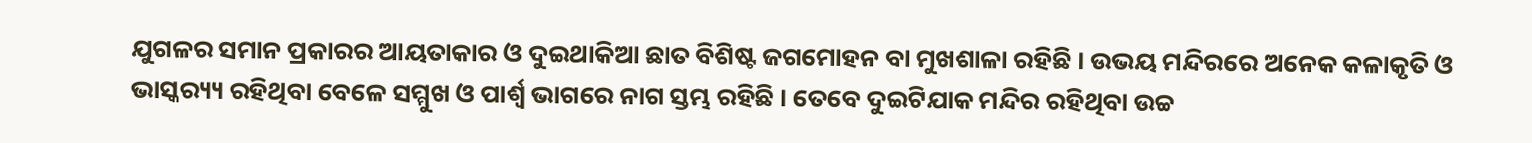ଯୁଗଳର ସମାନ ପ୍ରକାରର ଆୟତାକାର ଓ ଦୁଇଥାକିଆ ଛାତ ବିଶିଷ୍ଟ ଜଗମୋହନ ବା ମୁଖଶାଳା ରହିଛି । ଉଭୟ ମନ୍ଦିରରେ ଅନେକ କଳାକୃତି ଓ ଭାସ୍କର‌୍ୟ୍ୟ ରହିଥିବା ବେଳେ ସମ୍ମୁଖ ଓ ପାର୍ଶ୍ୱ ଭାଗରେ ନାଗ ସ୍ତମ୍ଭ ରହିଛି । ତେବେ ଦୁଇଟିଯାକ ମନ୍ଦିର ରହିଥିବା ଉଚ୍ଚ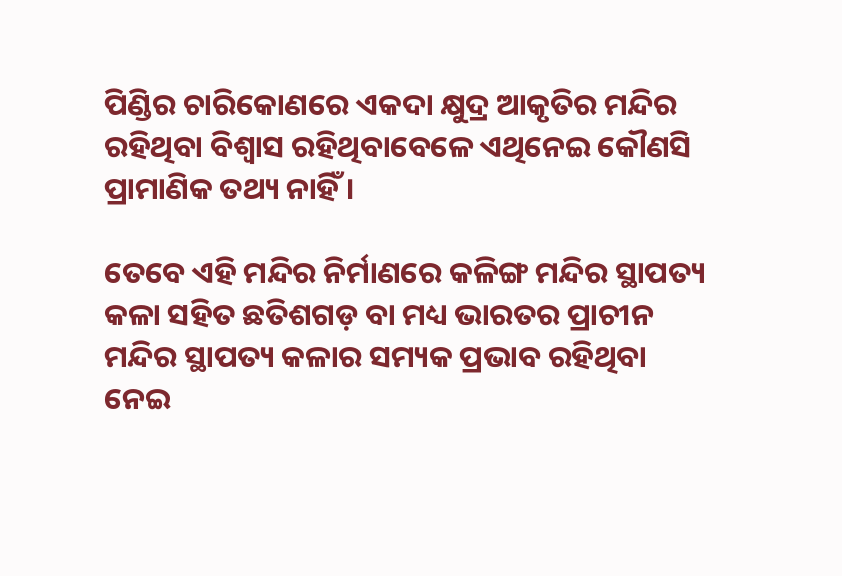ପିଣ୍ଡିର ଚାରିକୋଣରେ ଏକଦା କ୍ଷୁଦ୍ର ଆକୃତିର ମନ୍ଦିର ରହିଥିବା ବିଶ୍ୱାସ ରହିଥିବାବେଳେ ଏଥିନେଇ କୌଣସି ପ୍ରାମାଣିକ ତଥ୍ୟ ନାହିଁ ।

ତେବେ ଏହି ମନ୍ଦିର ନିର୍ମାଣରେ କଳିଙ୍ଗ ମନ୍ଦିର ସ୍ଥାପତ୍ୟ କଳା ସହିତ ଛତିଶଗଡ଼ ବା ମଧ୍ୟ ଭାରତର ପ୍ରାଚୀନ ମନ୍ଦିର ସ୍ଥାପତ୍ୟ କଳାର ସମ୍ୟକ ପ୍ରଭାବ ରହିଥିବା ନେଇ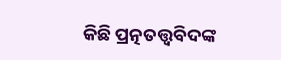କିଛି ପ୍ରତ୍ନତତ୍ତ୍ଵବିଦଙ୍କ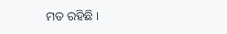ମତ ରହିଛି ।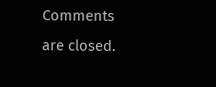Comments are closed.